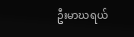ဦးမာဃရယ်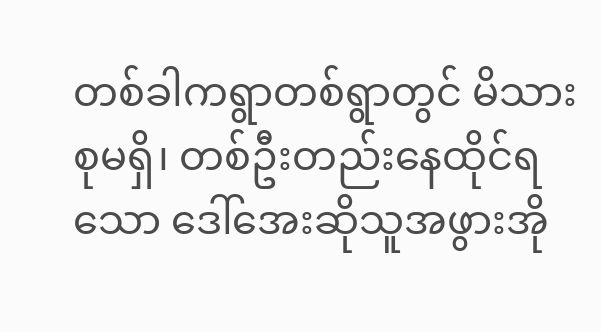တစ်ခါကရွာတစ်ရွာတွင် မိသားစုမရှိ၊ တစ်ဦးတည်းနေထိုင်ရသော ဒေါ်အေးဆိုသူအဖွားအို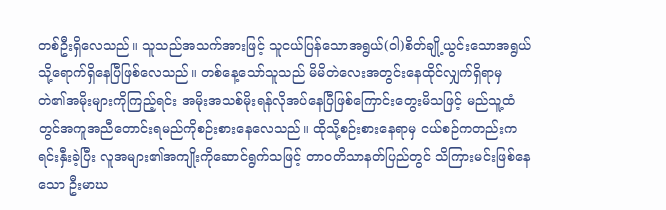တစ်ဦးရှိလေသည်။ သူသည်အသက်အားဖြင့် သူငယ်ပြန်သောအရွယ်(ဝါ)စိတ်ချို့ယွင်းသောအရွယ်သို့ရောက်ရှိနေပြီဖြစ်လေသည်။ တစ်နေ့သော်သူသည် မိမိတဲလေးအတွင်းနေထိုင်လျှက်ရှိရာမှ တဲ၏အမိုးများကိုကြည့်ရင်း အမိုးအသစ်မိုးရန်လိုအပ်နေပြီဖြစ်ကြောင်းတွေးမိသဖြင့် မည်သူ့ထံတွင်အကူအညီတောင်းရမည်ကိုစဉ်းစားနေလေသည်။ ထိုသို့စဉ်းစားနေရာမှ ငယ်စဉ်ကတည်းကရင်းနှီးခဲ့ပြီး လူအများ၏အကျိုးကိုဆောင်ရွက်သဖြင့် တာ၀တိသာနတ်ပြည်တွင် သိကြားမင်းဖြစ်နေသော ဦးမာဃ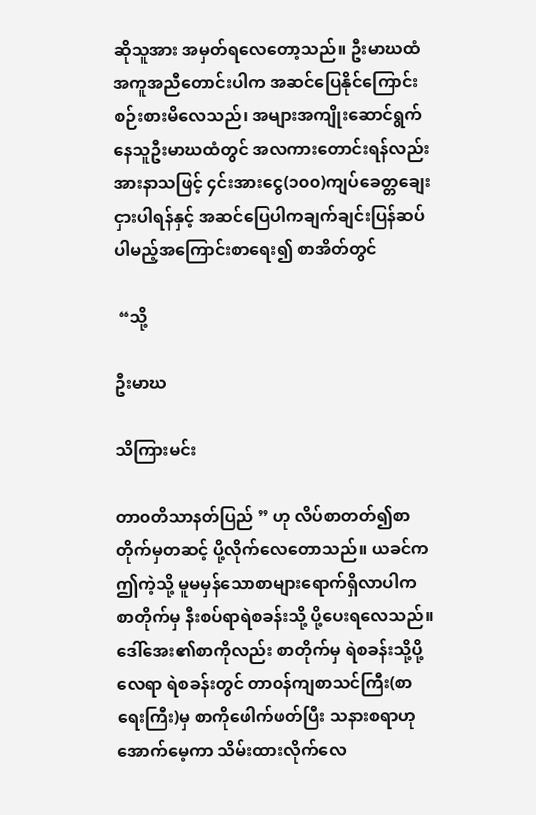ဆိုသူအား အမှတ်ရလေတော့သည်။ ဦးမာဃထံအကူအညီတောင်းပါက အဆင်ပြေနိုင်ကြောင်းစဉ်းစားမိလေသည်၊ အများအကျိုးဆောင်ရွက်နေသူဦးမာဃထံတွင် အလကားတောင်းရန်လည်းအားနာသဖြင့် ၄င်းအားငွေ(၁၀၀)ကျပ်ခေတ္တချေးငှားပါရန်နှင့် အဆင်ပြေပါကချက်ချင်းပြန်ဆပ်ပါမည့်အကြောင်းစာရေး၍ စာအိတ်တွင်

 “သို့

ဦးမာဃ

သိကြားမင်း

တာ၀တိသာနတ်ပြည် ” ဟု လိပ်စာတတ်၍စာတိုက်မှတဆင့် ပို့လိုက်လေတောသည်။ ယခင်ကဤကဲ့သို့ မူမမှန်သောစာများရောက်ရှိလာပါက စာတိုက်မှ နီးစပ်ရာရဲစခန်းသို့ ပို့ပေးရလေသည်။ ဒေါ်အေး၏စာကိုလည်း စာတိုက်မှ ရဲစခန်းသို့ပို့လေရာ ရဲစခန်းတွင် တာ၀န်ကျစာသင်ကြီး(စာရေးကြီး)မှ စာကိုဖေါက်ဖတ်ပြီး သနားစရာဟုအောက်မေ့ကာ သိမ်းထားလိုက်လေ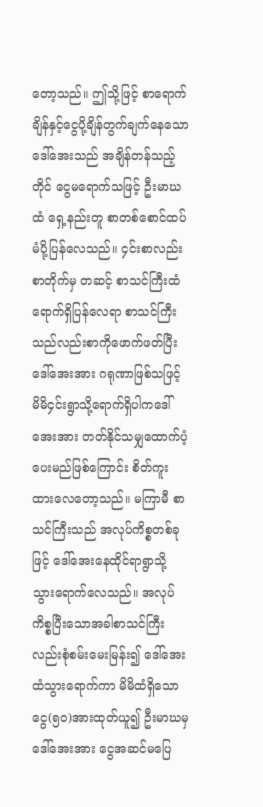တော့သည်။ ဤသို့ဖြင့် စာရောက်ချိန်နှင့်ငွေပို့ချိန်တွက်ချက်နေသောဒေါ်အေးသည် အချိန်တန်သည့်တိုင် ငွေမရောက်သဖြင့် ဦးမာဃထံ ရှေ့နည်းတူ စာတစ်စောင်ထပ်မံပို့ပြန်လေသည်။ ၄င်းစာလည်း စာတိုက်မှ တဆင့် စာသင်ကြီးထံရောက်ရှိပြန်လေရာ စာသင်ကြီးသည်လည်းစာကိုဖောက်ဖတ်ပြီး ဒေါ်အေးအား ဂရုဏာဖြစ်သဖြင့် မိမိ၄င်းရွာသို့ရောက်ရှိပါကဒေါ်အေးအား တတ်နိုင်သမျှထောက်ပံ့ပေးမည်ဖြစ်ကြောင်း စိတ်ကူးထားလေတော့သည်။ မကြာမီ စာသင်ကြီးသည် အလုပ်ကိစ္စတစ်ခုဖြင့် ဒေါ်အေးနေထိုင်ရာရွာသို့ သွားရောက်လေသည်။ အလုပ်ကိစ္စပြီးသောအခါစာသင်ကြီးလည်းစုံစမ်းမေးမြန်း၍ ဒေါ်အေးထံသွားရောက်ကာ မိမိထံရှိသောငွေ(၅၀)အားထုတ်ယူ၍ ဦးမာဃမှ ဒေါ်အေးအား ငွေအဆင်မပြေ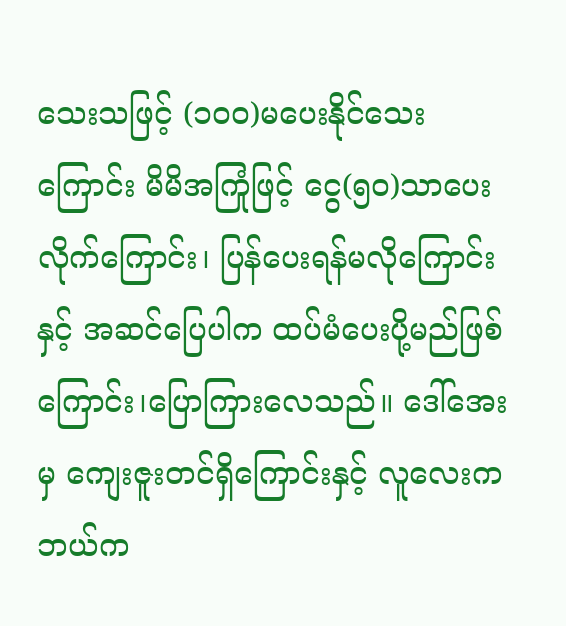သေးသဖြင့် (၁၀၀)မပေးနိုင်သေးကြောင်း မိမိအကြုံဖြင့် ငွေ(၅၀)သာပေးလိုက်ကြောင်း၊ ပြန်ပေးရန်မလိုကြောင်းနှင့် အဆင်ပြေပါက ထပ်မံပေးပို့မည်ဖြစ်ကြောင်း၊ပြောကြားလေသည်။ ဒေါ်အေးမှ ကျေးဇူးတင်ရှိကြောင်းနှင့် လူလေးကဘယ်က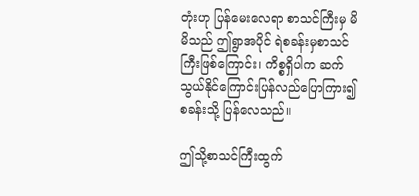တုံးဟု ပြန်မေးလေရာ စာသင်ကြီးမှ မိမိသည် ဤရွာအပိုင် ရဲစခန်းမှစာသင်ကြီးဖြစ်ကြောင်း၊ ကိစ္စရှိပါက ဆက်သွယ်နိုင်ကြောင်းပြန်လည်ပြောကြား၍ စခန်းသို့ ပြန်လေသည်။

ဤသို့စာသင်ကြီးထွက်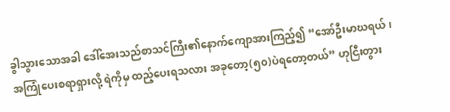ခွါသွားသောအခါ ဒေါ်အေးသည်စာသင်ကြီး၏နောက်ကျောအားကြည့်၍ “အော်ဦးမာဃရယ်၊ အကြုံပေးစရာရှားလို့ ရဲကိုမှ ထည့်ပေးရသလား အခုတော့(၅၀)ပဲရတော့တယ်” ဟုငြီးတွား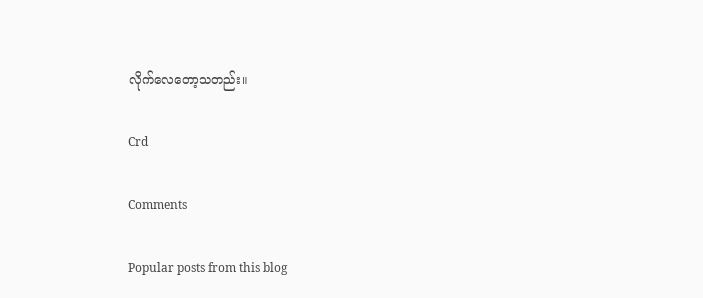လိုက်လေတော့သတည်း။

Crd

Comments

Popular posts from this blog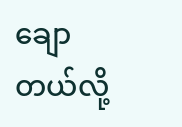ချောတယ်လို့